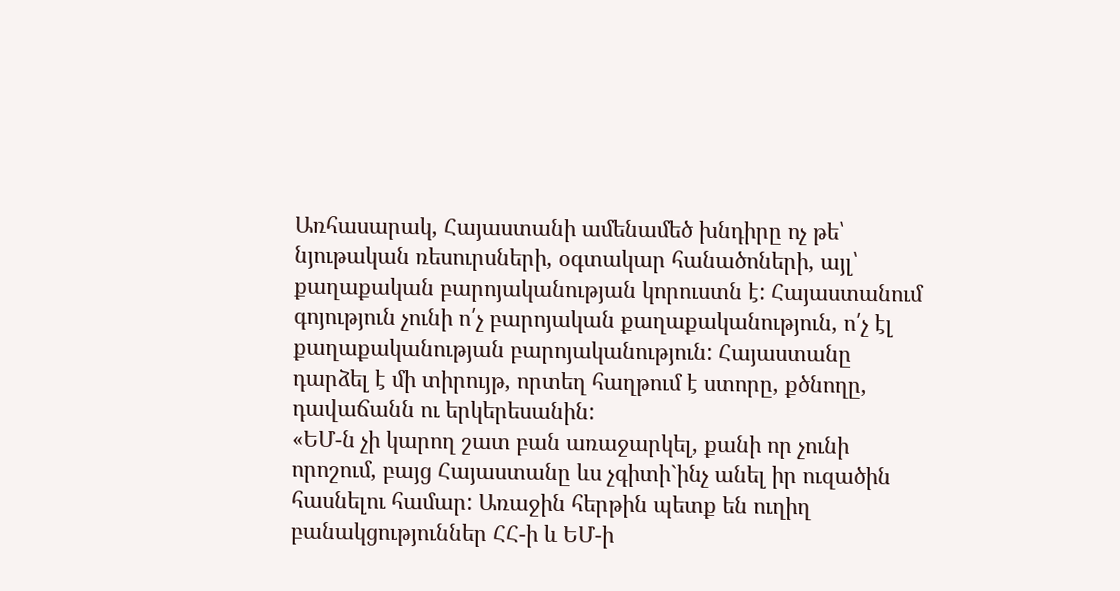Առհասարակ, Հայաստանի ամենամեծ խնդիրը ոչ թե՝ նյութական ռեսուրսների, օգտակար հանածոների, այլ՝ քաղաքական բարոյականության կորուստն է: Հայաստանում գոյություն չունի ո՛չ բարոյական քաղաքականություն, ո՛չ էլ քաղաքականության բարոյականություն: Հայաստանը դարձել է մի տիրույթ, որտեղ հաղթում է ստորը, քծնողը, դավաճանն ու երկերեսանին:
«ԵՄ-ն չի կարող շատ բան առաջարկել, քանի որ չունի որոշում, բայց Հայաստանը ևս չգիտի`ինչ անել իր ուզածին հասնելու համար: Առաջին հերթին պետք են ուղիղ բանակցություններ ՀՀ-ի և ԵՄ-ի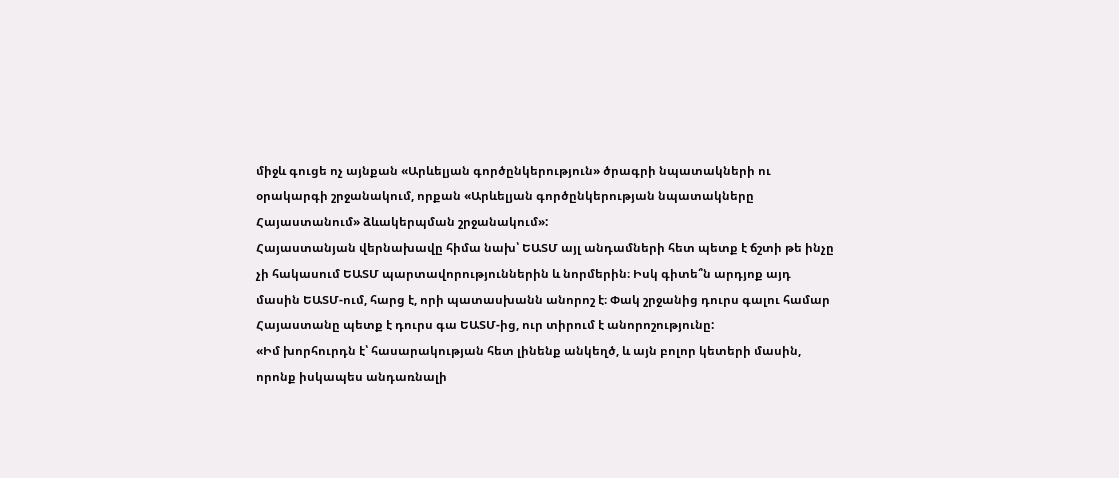միջև գուցե ոչ այնքան «Արևելյան գործընկերություն» ծրագրի նպատակների ու օրակարգի շրջանակում, որքան «Արևելյան գործընկերության նպատակները Հայաստանում» ձևակերպման շրջանակում»:
Հայաստանյան վերնախավը հիմա նախ՝ ԵԱՏՄ այլ անդամների հետ պետք է ճշտի թե ինչը չի հակասում ԵԱՏՄ պարտավորություններին և նորմերին։ Իսկ գիտե՞ն արդյոք այդ մասին ԵԱՏՄ-ում, հարց է, որի պատասխանն անորոշ է։ Փակ շրջանից դուրս գալու համար Հայաստանը պետք է դուրս գա ԵԱՏՄ-ից, ուր տիրում է անորոշությունը:
«Իմ խորհուրդն է՝ հասարակության հետ լինենք անկեղծ, և այն բոլոր կետերի մասին, որոնք իսկապես անդառնալի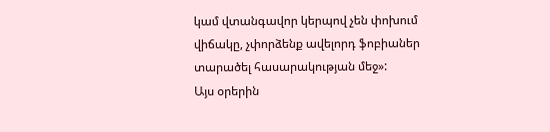կամ վտանգավոր կերպով չեն փոխում վիճակը, չփորձենք ավելորդ ֆոբիաներ տարածել հասարակության մեջ»:
Այս օրերին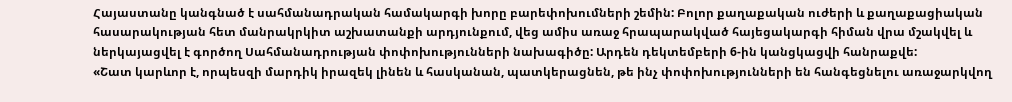Հայաստանը կանգնած է սահմանադրական համակարգի խորը բարեփոխումների շեմին: Բոլոր քաղաքական ուժերի և քաղաքացիական հասարակության հետ մանրակրկիտ աշխատանքի արդյունքում, վեց ամիս առաջ հրապարակված հայեցակարգի հիման վրա մշակվել և ներկայացվել է գործող Սահմանադրության փոփոխությունների նախագիծը: Արդեն դեկտեմբերի 6-ին կանցկացվի հանրաքվե:
«Շատ կարևոր է, որպեսզի մարդիկ իրազեկ լինեն և հասկանան, պատկերացնեն, թե ինչ փոփոխությունների են հանգեցնելու առաջարկվող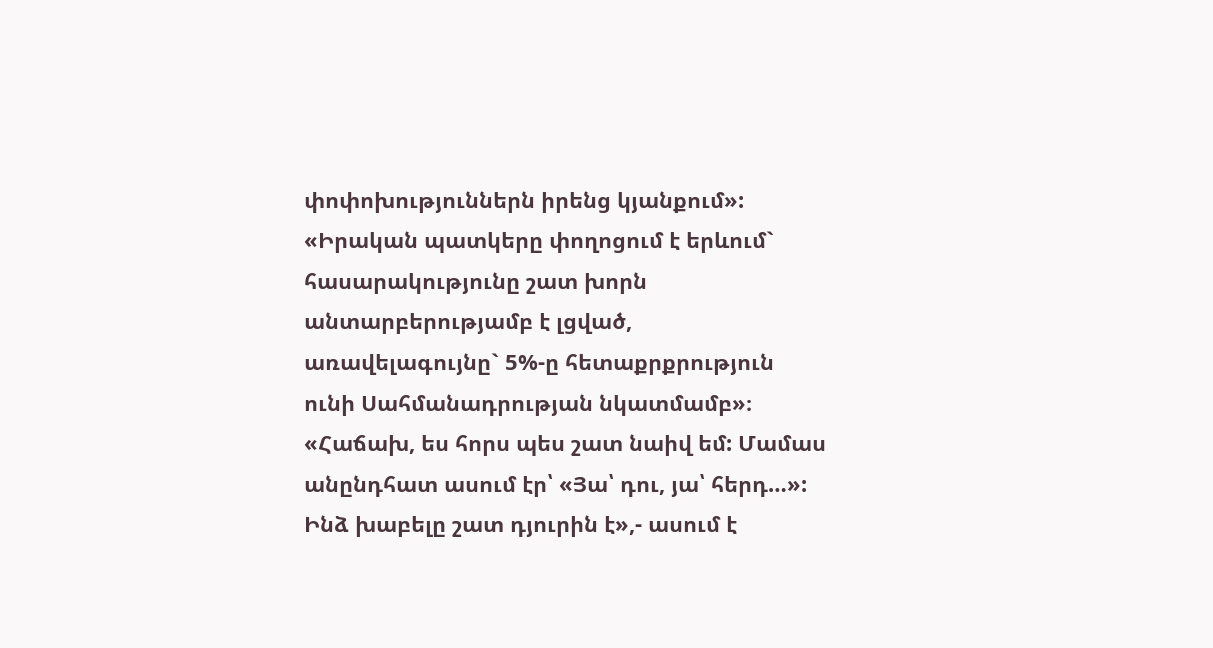փոփոխություններն իրենց կյանքում»:
«Իրական պատկերը փողոցում է երևում` հասարակությունը շատ խորն անտարբերությամբ է լցված, առավելագույնը` 5%-ը հետաքրքրություն ունի Սահմանադրության նկատմամբ»։
«Հաճախ, ես հորս պես շատ նաիվ եմ: Մամաս անընդհատ ասում էր՝ «Յա՝ դու, յա՝ հերդ…»: Ինձ խաբելը շատ դյուրին է»,- ասում է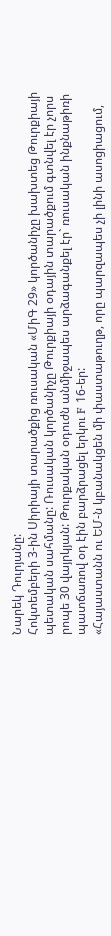Նարեկ Դուրյանը:
Հոկտեմբերի 3-ին Սիրիայի տարածքից ռուսական «ՄիԳ 29» կործանիչը խախտեց Թուրքիայի պետական սահմանը: Ռուսական կործանիչը Թուրքիայի օդային տարածքում գտնվել էր չորս րոպե 30 վայրկյան: Թուրքական օդուժն անմիջապես արձագանքել էր` ռուսական ինքնաթիռի պատճառով օդ էին բարձրացել երկու F 16-եր:
«Հայաստանն ու ԵՄ-ն կբանակցեն մի փաստաթուղթ, որը պարզապես չի լինի ասոցիացում,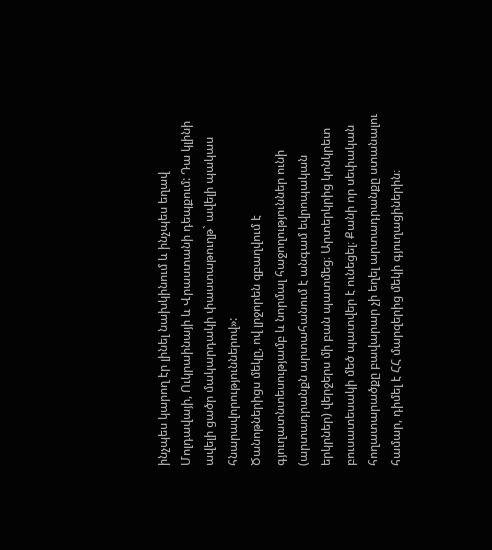ինչպես կարող էր լինել նախկինում և ինչպես եղավ Մոլդավայի, Ուկրաինայի և Վրաստանի դեպքում: Դա կլինի ավելի ցածր մակարդակի փաստաթուղթ` ավելի պակաս հնարավորություններով»:
Ծանոթներիցս մեկը, ով լրջորեն զբաղվում է գյուղատնտեսությամբ և նորմալ հաջողություններ ունի (արտադրանքն արտահանում է անգամ եվրոպական երկրներ) վերջերս մի բան պատմեց։ Արտերկրից կոնկրետ բուսատեսակի մեծ պատվեր է ունեցել։ Քանի որ սեփական հողատարածքը բավարար չի եղել արտադրանքը ստանալու համար, դիմել է ՀՀ մարզերից մեկի գյուղացիներին։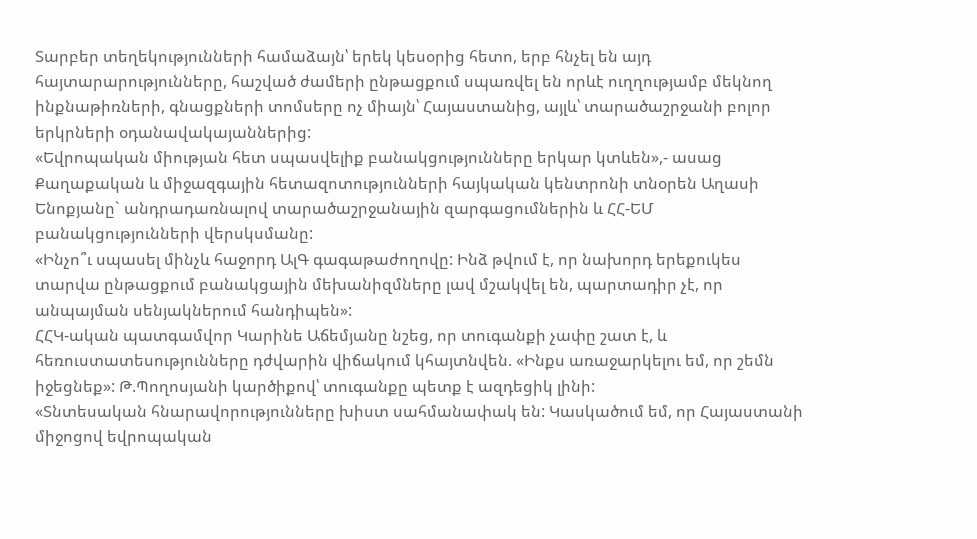Տարբեր տեղեկությունների համաձայն՝ երեկ կեսօրից հետո, երբ հնչել են այդ հայտարարությունները, հաշված ժամերի ընթացքում սպառվել են որևէ ուղղությամբ մեկնող ինքնաթիռների, գնացքների տոմսերը ոչ միայն՝ Հայաստանից, այլև՝ տարածաշրջանի բոլոր երկրների օդանավակայաններից:
«Եվրոպական միության հետ սպասվելիք բանակցությունները երկար կտևեն»,- ասաց Քաղաքական և միջազգային հետազոտությունների հայկական կենտրոնի տնօրեն Աղասի Ենոքյանը` անդրադառնալով տարածաշրջանային զարգացումներին և ՀՀ-ԵՄ բանակցությունների վերսկսմանը:
«Ինչո՞ւ սպասել մինչև հաջորդ ԱլԳ գագաթաժողովը: Ինձ թվում է, որ նախորդ երեքուկես տարվա ընթացքում բանակցային մեխանիզմները լավ մշակվել են, պարտադիր չէ, որ անպայման սենյակներում հանդիպեն»:
ՀՀԿ-ական պատգամվոր Կարինե Աճեմյանը նշեց, որ տուգանքի չափը շատ է, և հեռուստատեսությունները դժվարին վիճակում կհայտնվեն. «Ինքս առաջարկելու եմ, որ շեմն իջեցնեք»: Թ.Պողոսյանի կարծիքով՝ տուգանքը պետք է ազդեցիկ լինի:
«Տնտեսական հնարավորությունները խիստ սահմանափակ են: Կասկածում եմ, որ Հայաստանի միջոցով եվրոպական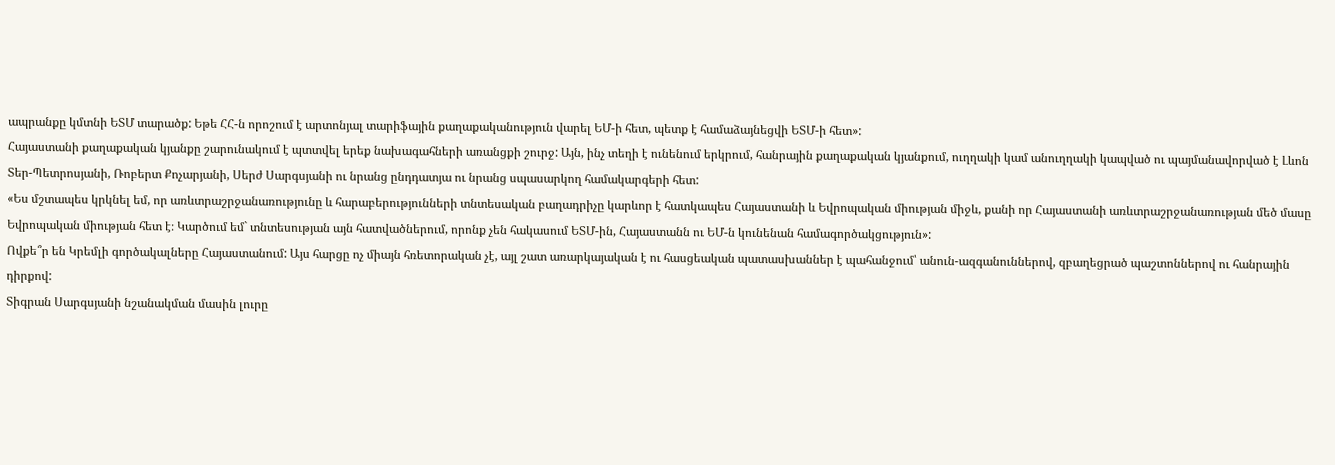ապրանքը կմտնի ԵՏՄ տարածք: Եթե ՀՀ-ն որոշում է արտոնյալ տարիֆային քաղաքականություն վարել ԵՄ-ի հետ, պետք է համաձայնեցվի ԵՏՄ-ի հետ»:
Հայաստանի քաղաքական կյանքը շարունակում է պտտվել երեք նախագահների առանցքի շուրջ: Այն, ինչ տեղի է ունենում երկրում, հանրային քաղաքական կյանքում, ուղղակի կամ անուղղակի կապված ու պայմանավորված է Լևոն Տեր-Պետրոսյանի, Ռոբերտ Քոչարյանի, Սերժ Սարգսյանի ու նրանց ընդդատյա ու նրանց սպասարկող համակարգերի հետ:
«Ես մշտապես կրկնել եմ, որ առևտրաշրջանառությունը և հարաբերությունների տնտեսական բաղադրիչը կարևոր է հատկապես Հայաստանի և Եվրոպական միության միջև, քանի որ Հայաստանի առևտրաշրջանառության մեծ մասը Եվրոպական միության հետ է։ Կարծում եմ` տնտեսության այն հատվածներում, որոնք չեն հակասում ԵՏՄ-ին, Հայաստանն ու ԵՄ-ն կունենան համագործակցություն»:
Ովքե՞ր են Կրեմլի գործակալները Հայաստանում: Այս հարցը ոչ միայն հռետորական չէ, այլ շատ առարկայական է ու հասցեական պատասխաններ է պահանջում՝ անուն-ազգանուններով, զբաղեցրած պաշտոններով ու հանրային դիրքով:
Տիգրան Սարգսյանի նշանակման մասին լուրը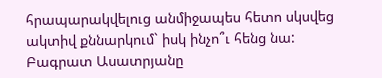հրապարակվելուց անմիջապես հետո սկսվեց ակտիվ քննարկում` իսկ ինչո՞ւ հենց նա:
Բագրատ Ասատրյանը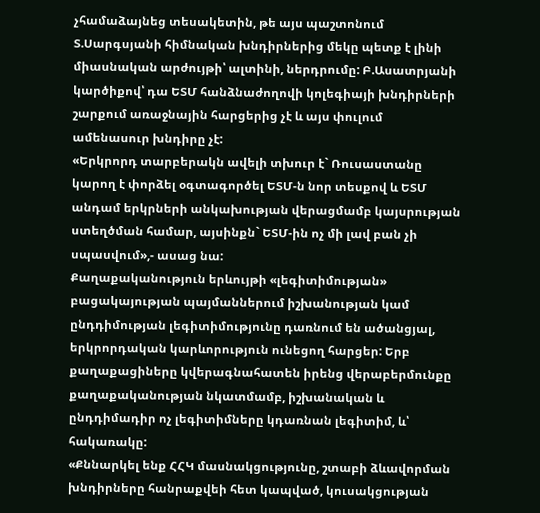չհամաձայնեց տեսակետին, թե այս պաշտոնում Տ.Սարգսյանի հիմնական խնդիրներից մեկը պետք է լինի միասնական արժույթի՝ ալտինի, ներդրումը: Բ.Ասատրյանի կարծիքով՝ դա ԵՏՄ հանձնաժողովի կոլեգիայի խնդիրների շարքում առաջնային հարցերից չէ և այս փուլում ամենասուր խնդիրը չէ:
«Երկրորդ տարբերակն ավելի տխուր է` Ռուսաստանը կարող է փորձել օգտագործել ԵՏՄ-ն նոր տեսքով և ԵՏՄ անդամ երկրների անկախության վերացմամբ կայսրության ստեղծման համար, այսինքն` ԵՏՄ-ին ոչ մի լավ բան չի սպասվում»,- ասաց նա:
Քաղաքականություն երևույթի «լեգիտիմության» բացակայության պայմաններում իշխանության կամ ընդդիմության լեգիտիմությունը դառնում են ածանցյալ, երկրորդական կարևորություն ունեցող հարցեր: Երբ քաղաքացիները կվերագնահատեն իրենց վերաբերմունքը քաղաքականության նկատմամբ, իշխանական և ընդդիմադիր ոչ լեգիտիմները կդառնան լեգիտիմ, և՝ հակառակը:
«Քննարկել ենք ՀՀԿ մասնակցությունը, շտաբի ձևավորման խնդիրները հանրաքվեի հետ կապված, կուսակցության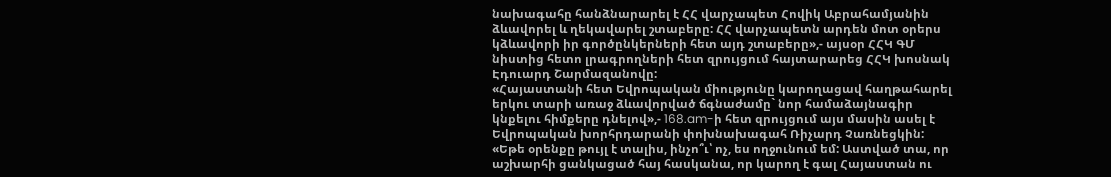նախագահը հանձնարարել է ՀՀ վարչապետ Հովիկ Աբրահամյանին ձևավորել և ղեկավարել շտաբերը: ՀՀ վարչապետն արդեն մոտ օրերս կձևավորի իր գործընկերների հետ այդ շտաբերը»,- այսօր ՀՀԿ ԳՄ նիստից հետո լրագրողների հետ զրույցում հայտարարեց ՀՀԿ խոսնակ Էդուարդ Շարմազանովը:
«Հայաստանի հետ Եվրոպական միությունը կարողացավ հաղթահարել երկու տարի առաջ ձևավորված ճգնաժամը` նոր համաձայնագիր կնքելու հիմքերը դնելով»,- 168.am-ի հետ զրույցում այս մասին ասել է Եվրոպական խորհրդարանի փոխնախագահ Ռիչարդ Չառնեցկին:
«Եթե օրենքը թույլ է տալիս, ինչո՞ւ՝ ոչ, ես ողջունում եմ: Աստված տա, որ աշխարհի ցանկացած հայ հասկանա, որ կարող է գալ Հայաստան ու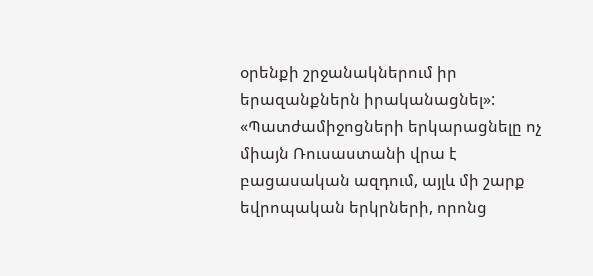օրենքի շրջանակներում իր երազանքներն իրականացնել»:
«Պատժամիջոցների երկարացնելը ոչ միայն Ռուսաստանի վրա է բացասական ազդում, այլև մի շարք եվրոպական երկրների, որոնց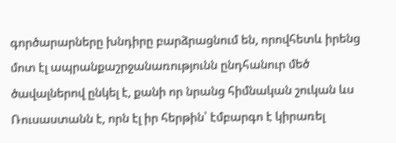գործարարները խնդիրը բարձրացնում են, որովհետև իրենց մոտ էլ ապրանքաշրջանառությունն ընդհանուր մեծ ծավալներով ընկել է, քանի որ նրանց հիմնական շուկան ևս Ռուսաստանն է, որն էլ իր հերթին՝ էմբարգո է կիրառել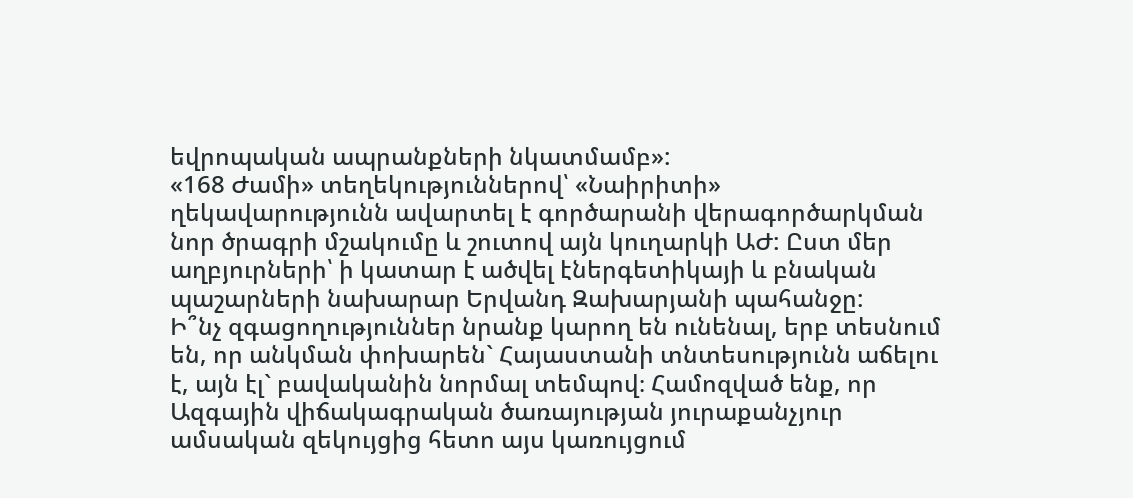եվրոպական ապրանքների նկատմամբ»:
«168 Ժամի» տեղեկություններով՝ «Նաիրիտի» ղեկավարությունն ավարտել է գործարանի վերագործարկման նոր ծրագրի մշակումը և շուտով այն կուղարկի ԱԺ: Ըստ մեր աղբյուրների՝ ի կատար է ածվել էներգետիկայի և բնական պաշարների նախարար Երվանդ Զախարյանի պահանջը:
Ի՞նչ զգացողություններ նրանք կարող են ունենալ, երբ տեսնում են, որ անկման փոխարեն` Հայաստանի տնտեսությունն աճելու է, այն էլ` բավականին նորմալ տեմպով։ Համոզված ենք, որ Ազգային վիճակագրական ծառայության յուրաքանչյուր ամսական զեկույցից հետո այս կառույցում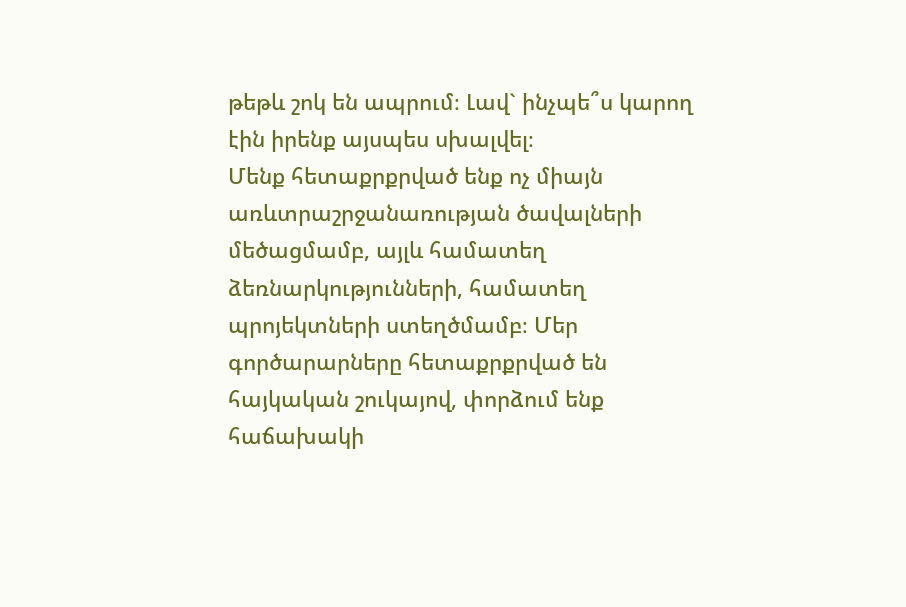թեթև շոկ են ապրում։ Լավ` ինչպե՞ս կարող էին իրենք այսպես սխալվել։
Մենք հետաքրքրված ենք ոչ միայն առևտրաշրջանառության ծավալների մեծացմամբ, այլև համատեղ ձեռնարկությունների, համատեղ պրոյեկտների ստեղծմամբ։ Մեր գործարարները հետաքրքրված են հայկական շուկայով, փորձում ենք հաճախակի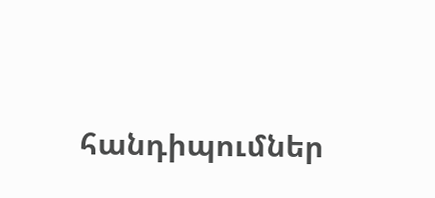հանդիպումներ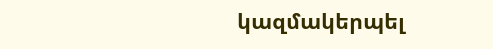կազմակերպել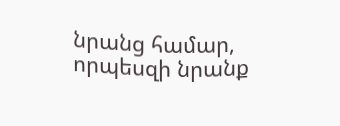նրանց համար, որպեսզի նրանք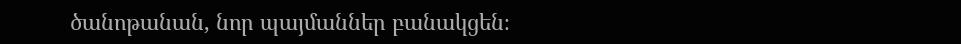ծանոթանան, նոր պայմաններ բանակցեն։